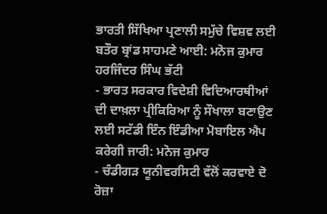ਭਾਰਤੀ ਸਿੱਖਿਆ ਪ੍ਰਣਾਲੀ ਸਮੁੱਚੇ ਵਿਸ਼ਵ ਲਈ ਬਤੌਰ ਬ੍ਰਾਂਡ ਸਾਹਮਣੇ ਆਈ: ਮਨੋਜ ਕੁਮਾਰ
ਹਰਜਿੰਦਰ ਸਿੰਘ ਭੱਟੀ
- ਭਾਰਤ ਸਰਕਾਰ ਵਿਦੇਸ਼ੀ ਵਿਦਿਆਰਥੀਆਂ ਦੀ ਦਾਖ਼ਲਾ ਪ੍ਰੀਕਿਰਿਆ ਨੂੰ ਸੌਖਾਲਾ ਬਣਾਉਣ ਲਈ ਸਟੱਡੀ ਇੰਨ ਇੰਡੀਆ ਮੋਬਾਇਲ ਐਪ ਕਰੇਗੀ ਜਾਰੀ: ਮਨੋਜ ਕੁਮਾਰ
- ਚੰਡੀਗੜ ਯੂਨੀਵਰਸਿਟੀ ਵੱਲੋਂ ਕਰਵਾਏ ਦੋ ਰੋਜ਼ਾ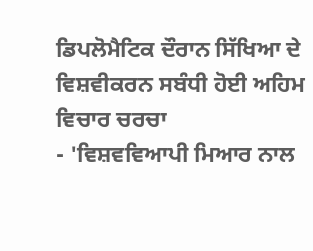ਡਿਪਲੋਮੈਟਿਕ ਦੌਰਾਨ ਸਿੱਖਿਆ ਦੇ ਵਿਸ਼ਵੀਕਰਨ ਸਬੰਧੀ ਹੋਈ ਅਹਿਮ ਵਿਚਾਰ ਚਰਚਾ
- 'ਵਿਸ਼ਵਵਿਆਪੀ ਮਿਆਰ ਨਾਲ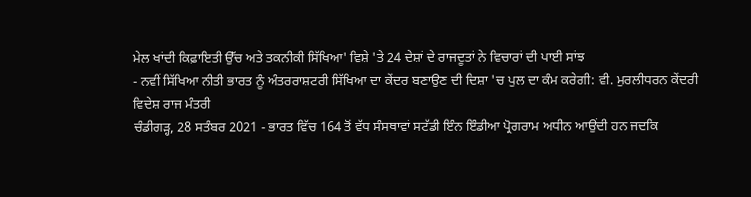ਮੇਲ ਖਾਂਦੀ ਕਿਫ਼ਾਇਤੀ ਉੱਚ ਅਤੇ ਤਕਨੀਕੀ ਸਿੱਖਿਆ' ਵਿਸ਼ੇ 'ਤੇ 24 ਦੇਸ਼ਾਂ ਦੇ ਰਾਜਦੂਤਾਂ ਨੇ ਵਿਚਾਰਾਂ ਦੀ ਪਾਈ ਸਾਂਝ
- ਨਵੀਂ ਸਿੱਖਿਆ ਨੀਤੀ ਭਾਰਤ ਨੂੰ ਅੰਤਰਰਾਸ਼ਟਰੀ ਸਿੱਖਿਆ ਦਾ ਕੇਂਦਰ ਬਣਾਉਣ ਦੀ ਦਿਸ਼ਾ 'ਚ ਪੁਲ ਦਾ ਕੰਮ ਕਰੇਗੀ: ਵੀ. ਮੁਰਲੀਧਰਨ ਕੇਂਦਰੀ ਵਿਦੇਸ਼ ਰਾਜ ਮੰਤਰੀ
ਚੰਡੀਗੜ੍ਹ, 28 ਸਤੰਬਰ 2021 - ਭਾਰਤ ਵਿੱਚ 164 ਤੋਂ ਵੱਧ ਸੰਸਥਾਵਾਂ ਸਟੱਡੀ ਇੰਨ ਇੰਡੀਆ ਪ੍ਰੋਗਰਾਮ ਅਧੀਨ ਆਉਂਦੀ ਹਨ ਜਦਕਿ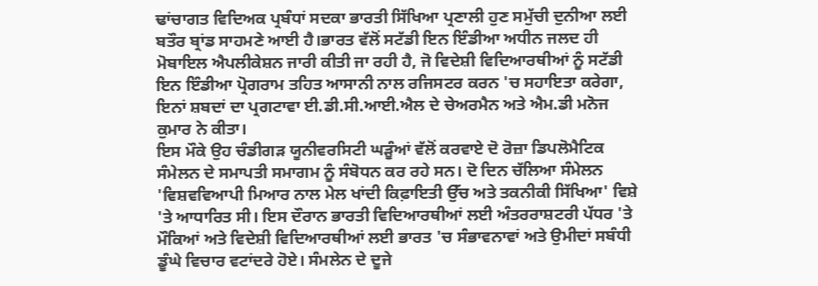ਢਾਂਚਾਗਤ ਵਿਦਿਅਕ ਪ੍ਰਬੰਧਾਂ ਸਦਕਾ ਭਾਰਤੀ ਸਿੱਖਿਆ ਪ੍ਰਣਾਲੀ ਹੁਣ ਸਮੁੱਚੀ ਦੁਨੀਆ ਲਈ ਬਤੌਰ ਬ੍ਰਾਂਡ ਸਾਹਮਣੇ ਆਈ ਹੈ।ਭਾਰਤ ਵੱਲੋਂ ਸਟੱਡੀ ਇਨ ਇੰਡੀਆ ਅਧੀਨ ਜਲਦ ਹੀ ਮੋਬਾਇਲ ਐਪਲੀਕੇਸ਼ਨ ਜਾਰੀ ਕੀਤੀ ਜਾ ਰਹੀ ਹੈ, ਜੋ ਵਿਦੇਸ਼ੀ ਵਿਦਿਆਰਥੀਆਂ ਨੂੰ ਸਟੱਡੀ ਇਨ ਇੰਡੀਆ ਪ੍ਰੋਗਰਾਮ ਤਹਿਤ ਆਸਾਨੀ ਨਾਲ ਰਜਿਸਟਰ ਕਰਨ 'ਚ ਸਹਾਇਤਾ ਕਰੇਗਾ, ਇਨਾਂ ਸ਼ਬਦਾਂ ਦਾ ਪ੍ਰਗਟਾਵਾ ਈ.ਡੀ.ਸੀ.ਆਈ.ਐਲ ਦੇ ਚੇਅਰਮੈਨ ਅਤੇ ਐਮ.ਡੀ ਮਨੋਜ ਕੁਮਾਰ ਨੇ ਕੀਤਾ।
ਇਸ ਮੌਕੇ ਉਹ ਚੰਡੀਗੜ ਯੂਨੀਵਰਸਿਟੀ ਘੜੂੰਆਂ ਵੱਲੋਂ ਕਰਵਾਏ ਦੋ ਰੋਜ਼ਾ ਡਿਪਲੋਮੈਟਿਕ ਸੰਮੇਲਨ ਦੇ ਸਮਾਪਤੀ ਸਮਾਗਮ ਨੂੰ ਸੰਬੋਧਨ ਕਰ ਰਹੇ ਸਨ। ਦੋ ਦਿਨ ਚੱਲਿਆ ਸੰਮੇਲਨ 'ਵਿਸ਼ਵਵਿਆਪੀ ਮਿਆਰ ਨਾਲ ਮੇਲ ਖਾਂਦੀ ਕਿਫ਼ਾਇਤੀ ਉੱਚ ਅਤੇ ਤਕਨੀਕੀ ਸਿੱਖਿਆ' ਵਿਸ਼ੇ 'ਤੇ ਆਧਾਰਿਤ ਸੀ। ਇਸ ਦੌਰਾਨ ਭਾਰਤੀ ਵਿਦਿਆਰਥੀਆਂ ਲਈ ਅੰਤਰਰਾਸ਼ਟਰੀ ਪੱਧਰ 'ਤੇ ਮੌਕਿਆਂ ਅਤੇ ਵਿਦੇਸ਼ੀ ਵਿਦਿਆਰਥੀਆਂ ਲਈ ਭਾਰਤ 'ਚ ਸੰਭਾਵਨਾਵਾਂ ਅਤੇ ਉਮੀਦਾਂ ਸਬੰਧੀ ਡੂੰਘੇ ਵਿਚਾਰ ਵਟਾਂਦਰੇ ਹੋਏ। ਸੰਮਲੇਨ ਦੇ ਦੂਜੇ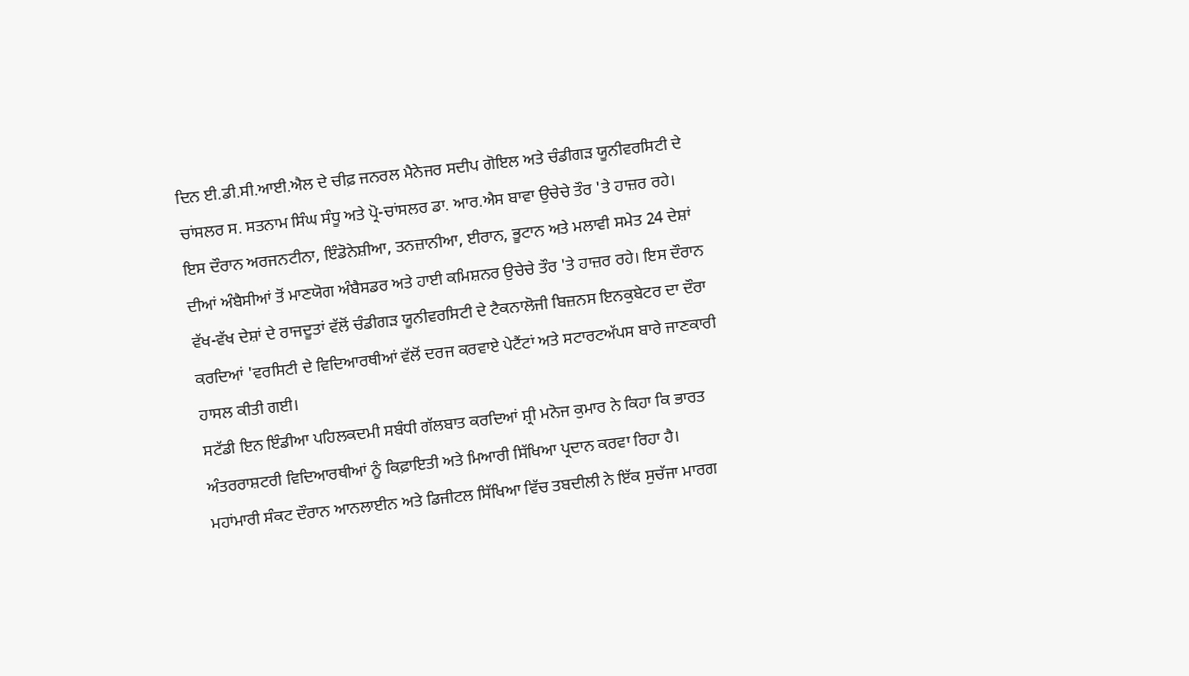ਦਿਨ ਈ.ਡੀ.ਸੀ.ਆਈ.ਐਲ ਦੇ ਚੀਫ਼ ਜਨਰਲ ਮੈਨੇਜਰ ਸਦੀਪ ਗੋਇਲ ਅਤੇ ਚੰਡੀਗੜ ਯੂਨੀਵਰਸਿਟੀ ਦੇ ਚਾਂਸਲਰ ਸ. ਸਤਨਾਮ ਸਿੰਘ ਸੰਧੂ ਅਤੇ ਪ੍ਰੋ-ਚਾਂਸਲਰ ਡਾ. ਆਰ.ਐਸ ਬਾਵਾ ਉਚੇਚੇ ਤੌਰ 'ਤੇ ਹਾਜ਼ਰ ਰਹੇ। ਇਸ ਦੌਰਾਨ ਅਰਜਨਟੀਨਾ, ਇੰਡੋਨੇਸ਼ੀਆ, ਤਨਜ਼ਾਨੀਆ, ਈਰਾਨ, ਭੂਟਾਨ ਅਤੇ ਮਲਾਵੀ ਸਮੇਤ 24 ਦੇਸ਼ਾਂ ਦੀਆਂ ਅੰਬੈਸੀਆਂ ਤੋਂ ਮਾਣਯੋਗ ਅੰਬੈਸਡਰ ਅਤੇ ਹਾਈ ਕਮਿਸ਼ਨਰ ਉਚੇਚੇ ਤੌਰ 'ਤੇ ਹਾਜ਼ਰ ਰਹੇ। ਇਸ ਦੌਰਾਨ ਵੱਖ-ਵੱਖ ਦੇਸ਼ਾਂ ਦੇ ਰਾਜਦੂਤਾਂ ਵੱਲੋਂ ਚੰਡੀਗੜ ਯੂਨੀਵਰਸਿਟੀ ਦੇ ਟੈਕਨਾਲੋਜੀ ਬਿਜ਼ਨਸ ਇਨਕੁਬੇਟਰ ਦਾ ਦੌਰਾ ਕਰਦਿਆਂ 'ਵਰਸਿਟੀ ਦੇ ਵਿਦਿਆਰਥੀਆਂ ਵੱਲੋਂ ਦਰਜ ਕਰਵਾਏ ਪੇਟੈਂਟਾਂ ਅਤੇ ਸਟਾਰਟਅੱਪਸ ਬਾਰੇ ਜਾਣਕਾਰੀ ਹਾਸਲ ਕੀਤੀ ਗਈ।
ਸਟੱਡੀ ਇਨ ਇੰਡੀਆ ਪਹਿਲਕਦਮੀ ਸਬੰਧੀ ਗੱਲਬਾਤ ਕਰਦਿਆਂ ਸ਼੍ਰੀ ਮਨੋਜ ਕੁਮਾਰ ਨੇ ਕਿਹਾ ਕਿ ਭਾਰਤ ਅੰਤਰਰਾਸ਼ਟਰੀ ਵਿਦਿਆਰਥੀਆਂ ਨੂੰ ਕਿਫ਼ਾਇਤੀ ਅਤੇ ਮਿਆਰੀ ਸਿੱਖਿਆ ਪ੍ਰਦਾਨ ਕਰਵਾ ਰਿਹਾ ਹੈ। ਮਹਾਂਮਾਰੀ ਸੰਕਟ ਦੌਰਾਨ ਆਨਲਾਈਨ ਅਤੇ ਡਿਜੀਟਲ ਸਿੱਖਿਆ ਵਿੱਚ ਤਬਦੀਲੀ ਨੇ ਇੱਕ ਸੁਚੱਜਾ ਮਾਰਗ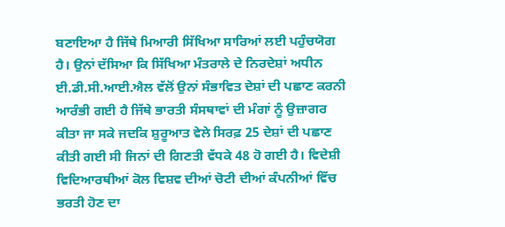ਬਣਾਇਆ ਹੈ ਜਿੱਥੇ ਮਿਆਰੀ ਸਿੱਖਿਆ ਸਾਰਿਆਂ ਲਈ ਪਹੁੰਚਯੋਗ ਹੈ। ਉਨਾਂ ਦੱਸਿਆ ਕਿ ਸਿੱਖਿਆ ਮੰਤਰਾਲੇ ਦੇ ਨਿਰਦੇਸ਼ਾਂ ਅਧੀਨ ਈ.ਡੀ.ਸੀ.ਆਈ.ਐਲ ਵੱਲੋਂ ਉਨਾਂ ਸੰਭਾਵਿਤ ਦੇਸ਼ਾਂ ਦੀ ਪਛਾਣ ਕਰਨੀ ਆਰੰਭੀ ਗਈ ਹੈ ਜਿੱਥੇ ਭਾਰਤੀ ਸੰਸਥਾਵਾਂ ਦੀ ਮੰਗਾਂ ਨੂੰ ਉਜ਼ਾਗਰ ਕੀਤਾ ਜਾ ਸਕੇ ਜਦਕਿ ਸ਼ੁਰੂਆਤ ਵੇਲੇ ਸਿਰਫ਼ 25 ਦੇਸ਼ਾਂ ਦੀ ਪਛਾਣ ਕੀਤੀ ਗਈ ਸੀ ਜਿਨਾਂ ਦੀ ਗਿਣਤੀ ਵੱਧਕੇ 48 ਹੋ ਗਈ ਹੈ। ਵਿਦੇਸ਼ੀ ਵਿਦਿਆਰਥੀਆਂ ਕੋਲ ਵਿਸ਼ਵ ਦੀਆਂ ਚੋਟੀ ਦੀਆਂ ਕੰਪਨੀਆਂ ਵਿੱਚ ਭਰਤੀ ਹੋਣ ਦਾ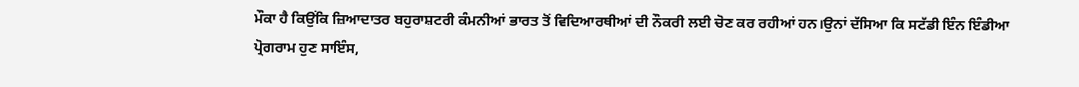ਮੌਕਾ ਹੈ ਕਿਉਂਕਿ ਜ਼ਿਆਦਾਤਰ ਬਹੁਰਾਸ਼ਟਰੀ ਕੰਮਨੀਆਂ ਭਾਰਤ ਤੋਂ ਵਿਦਿਆਰਥੀਆਂ ਦੀ ਨੌਕਰੀ ਲਈ ਚੋਣ ਕਰ ਰਹੀਆਂ ਹਨ।ਉਨਾਂ ਦੱਸਿਆ ਕਿ ਸਟੱਡੀ ਇੰਨ ਇੰਡੀਆ ਪ੍ਰੋਗਰਾਮ ਹੁਣ ਸਾਇੰਸ,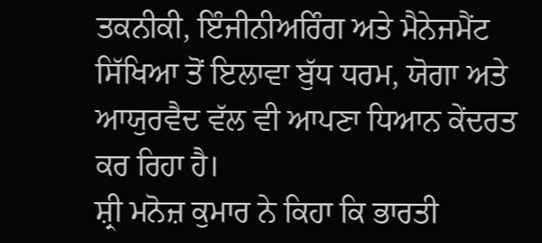ਤਕਨੀਕੀ, ਇੰਜੀਨੀਅਰਿੰਗ ਅਤੇ ਮੈਨੇਜਮੈਂਟ ਸਿੱਖਿਆ ਤੋਂ ਇਲਾਵਾ ਬੁੱਧ ਧਰਮ, ਯੋਗਾ ਅਤੇ ਆਯੁਰਵੈਦ ਵੱਲ ਵੀ ਆਪਣਾ ਧਿਆਨ ਕੇਂਦਰਤ ਕਰ ਰਿਹਾ ਹੈ।
ਸ਼੍ਰੀ ਮਨੋਜ਼ ਕੁਮਾਰ ਨੇ ਕਿਹਾ ਕਿ ਭਾਰਤੀ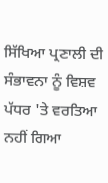ਸਿੱਖਿਆ ਪ੍ਰਣਾਲੀ ਦੀ ਸੰਭਾਵਨਾ ਨੂੰ ਵਿਸ਼ਵ ਪੱਧਰ 'ਤੇ ਵਰਤਿਆ ਨਹੀਂ ਗਿਆ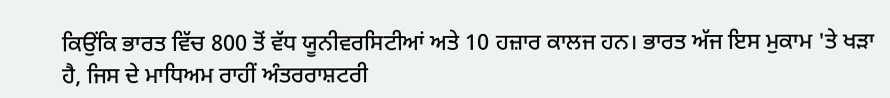ਕਿਉਂਕਿ ਭਾਰਤ ਵਿੱਚ 800 ਤੋਂ ਵੱਧ ਯੂਨੀਵਰਸਿਟੀਆਂ ਅਤੇ 10 ਹਜ਼ਾਰ ਕਾਲਜ ਹਨ। ਭਾਰਤ ਅੱਜ ਇਸ ਮੁਕਾਮ 'ਤੇ ਖੜਾ ਹੈ, ਜਿਸ ਦੇ ਮਾਧਿਅਮ ਰਾਹੀਂ ਅੰਤਰਰਾਸ਼ਟਰੀ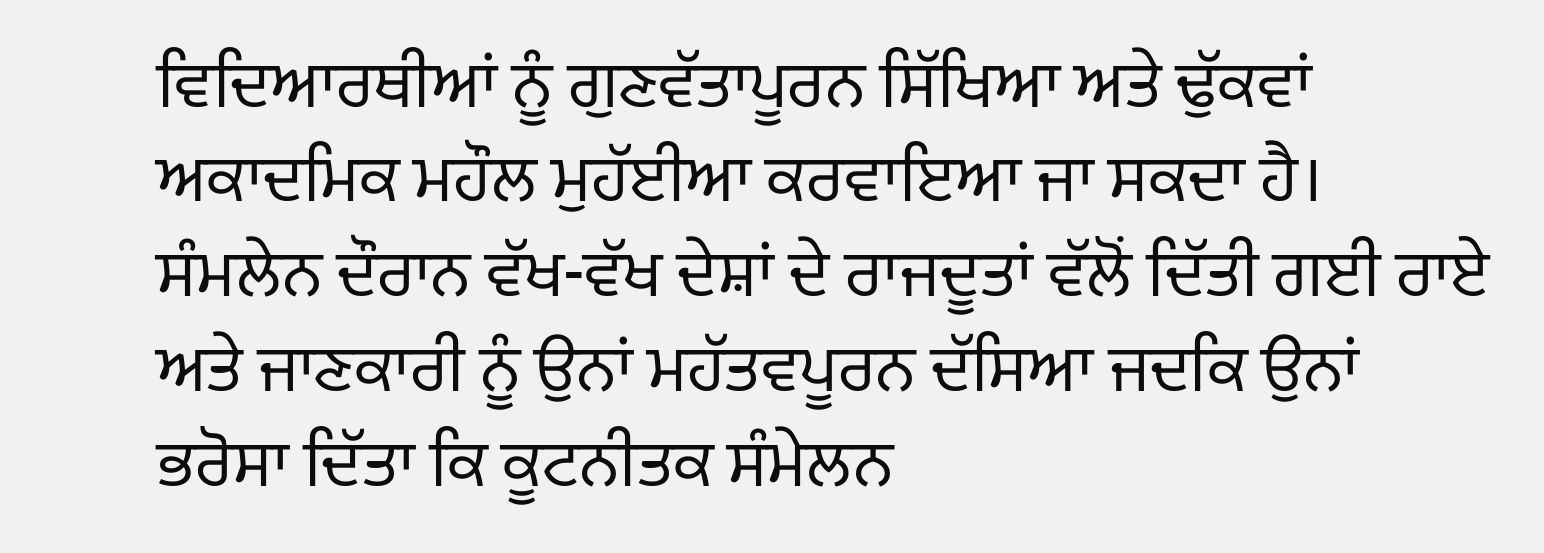ਵਿਦਿਆਰਥੀਆਂ ਨੂੰ ਗੁਣਵੱਤਾਪੂਰਨ ਸਿੱਖਿਆ ਅਤੇ ਢੁੱਕਵਾਂ ਅਕਾਦਮਿਕ ਮਹੌਲ ਮੁਹੱਈਆ ਕਰਵਾਇਆ ਜਾ ਸਕਦਾ ਹੈ। ਸੰਮਲੇਨ ਦੌਰਾਨ ਵੱਖ-ਵੱਖ ਦੇਸ਼ਾਂ ਦੇ ਰਾਜਦੂਤਾਂ ਵੱਲੋਂ ਦਿੱਤੀ ਗਈ ਰਾਏ ਅਤੇ ਜਾਣਕਾਰੀ ਨੂੰ ਉਨਾਂ ਮਹੱਤਵਪੂਰਨ ਦੱਸਿਆ ਜਦਕਿ ਉਨਾਂ ਭਰੋਸਾ ਦਿੱਤਾ ਕਿ ਕੂਟਨੀਤਕ ਸੰਮੇਲਨ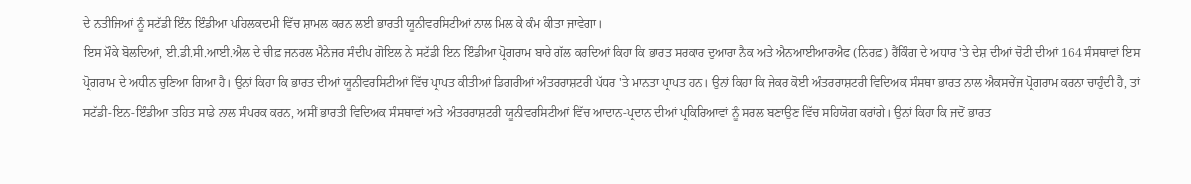ਦੇ ਨਤੀਜਿਆਂ ਨੂੰ ਸਟੱਡੀ ਇੰਨ ਇੰਡੀਆ ਪਹਿਲਕਦਮੀ ਵਿੱਚ ਸ਼ਾਮਲ ਕਰਨ ਲਈ ਭਾਰਤੀ ਯੂਨੀਵਰਸਿਟੀਆਂ ਨਾਲ ਮਿਲ ਕੇ ਕੰਮ ਕੀਤਾ ਜਾਵੇਗਾ।
ਇਸ ਮੌਕੇ ਬੋਲਦਿਆਂ, ਈ.ਡੀ.ਸੀ.ਆਈ.ਐਲ ਦੇ ਚੀਫ਼ ਜਨਰਲ ਮੈਨੇਜਰ ਸੰਦੀਪ ਗੋਇਲ ਨੇ ਸਟੱਡੀ ਇਨ ਇੰਡੀਆ ਪ੍ਰੋਗਰਾਮ ਬਾਰੇ ਗੱਲ ਕਰਦਿਆਂ ਕਿਹਾ ਕਿ ਭਾਰਤ ਸਰਕਾਰ ਦੁਆਰਾ ਨੈਕ ਅਤੇ ਐਨਆਈਆਰਐਫ (ਨਿਰਫ਼) ਰੈਂਕਿੰਗ ਦੇ ਅਧਾਰ 'ਤੇ ਦੇਸ਼ ਦੀਆਂ ਚੋਟੀ ਦੀਆਂ 164 ਸੰਸਥਾਵਾਂ ਇਸ ਪ੍ਰੋਗਰਾਮ ਦੇ ਅਧੀਨ ਚੁਣਿਆ ਗਿਆ ਹੈ। ਉਨਾਂ ਕਿਹਾ ਕਿ ਭਾਰਤ ਦੀਆਂ ਯੂਨੀਵਰਸਿਟੀਆਂ ਵਿੱਚ ਪ੍ਰਾਪਤ ਕੀਤੀਆਂ ਡਿਗਰੀਆਂ ਅੰਤਰਰਾਸ਼ਟਰੀ ਪੱਧਰ 'ਤੇ ਮਾਨਤਾ ਪ੍ਰਾਪਤ ਹਨ। ਉਨਾਂ ਕਿਹਾ ਕਿ ਜੇਕਰ ਕੋਈ ਅੰਤਰਰਾਸ਼ਟਰੀ ਵਿਦਿਅਕ ਸੰਸਥਾ ਭਾਰਤ ਨਾਲ ਐਕਸਚੇਂਜ ਪ੍ਰੋਗਰਾਮ ਕਰਨਾ ਚਾਹੁੰਦੀ ਹੈ, ਤਾਂ ਸਟੱਡੀ-ਇਨ-ਇੰਡੀਆ ਤਹਿਤ ਸਾਡੇ ਨਾਲ ਸੰਪਰਕ ਕਰਨ, ਅਸੀਂ ਭਾਰਤੀ ਵਿਦਿਅਕ ਸੰਸਥਾਵਾਂ ਅਤੇ ਅੰਤਰਰਾਸ਼ਟਰੀ ਯੂਨੀਵਰਸਿਟੀਆਂ ਵਿੱਚ ਆਦਾਨ-ਪ੍ਰਦਾਨ ਦੀਆਂ ਪ੍ਰਕਿਰਿਆਵਾਂ ਨੂੰ ਸਰਲ ਬਣਾਉਣ ਵਿੱਚ ਸਹਿਯੋਗ ਕਰਾਂਗੇ। ਉਨਾਂ ਕਿਹਾ ਕਿ ਜਦੋਂ ਭਾਰਤ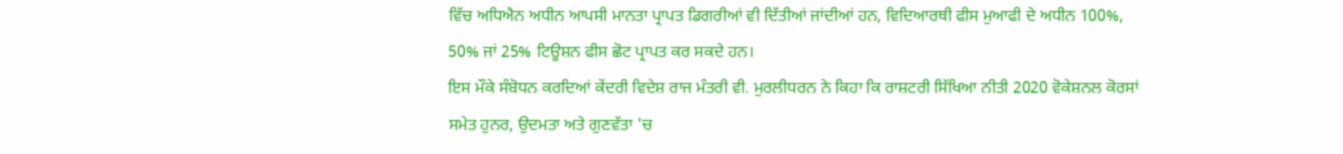ਵਿੱਚ ਅਧਿਐਨ ਅਧੀਨ ਆਪਸੀ ਮਾਨਤਾ ਪ੍ਰਾਪਤ ਡਿਗਰੀਆਂ ਵੀ ਦਿੱਤੀਆਂ ਜਾਂਦੀਆਂ ਹਨ, ਵਿਦਿਆਰਥੀ ਫੀਸ ਮੁਆਫੀ ਦੇ ਅਧੀਨ 100%, 50% ਜਾਂ 25% ਟਿਊਸ਼ਨ ਫੀਸ ਛੋਟ ਪ੍ਰਾਪਤ ਕਰ ਸਕਦੇ ਹਨ।
ਇਸ ਮੌਕੇ ਸੰਬੋਧਨ ਕਰਦਿਆਂ ਕੇਂਦਰੀ ਵਿਦੇਸ਼ ਰਾਜ ਮੰਤਰੀ ਵੀ. ਮੁਰਲੀਧਰਨ ਨੇ ਕਿਹਾ ਕਿ ਰਾਸ਼ਟਰੀ ਸਿੱਖਿਆ ਨੀਤੀ 2020 ਵੋਕੇਸ਼ਨਲ ਕੋਰਸਾਂ ਸਮੇਤ ਹੁਨਰ, ਉਦਮਤਾ ਅਤੇ ਗੁਣਵੱਤਾ 'ਚ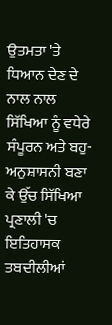ਉਤਮਤਾ 'ਤੇ ਧਿਆਨ ਦੇਣ ਦੇ ਨਾਲ ਨਾਲ ਸਿੱਖਿਆ ਨੂੰ ਵਧੇਰੇ ਸੰਪੂਰਨ ਅਤੇ ਬਹੁ-ਅਨੁਸ਼ਾਸਨੀ ਬਣਾ ਕੇ ਉੱਚ ਸਿੱਖਿਆ ਪ੍ਰਣਾਲੀ 'ਚ ਇਤਿਹਾਸਕ ਤਬਦੀਲੀਆਂ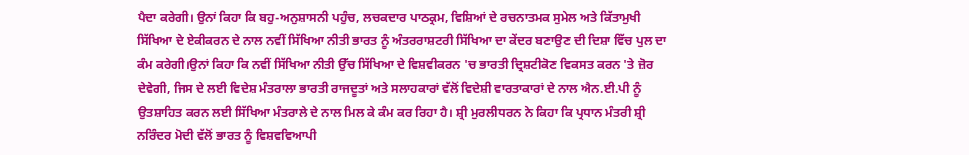ਪੈਦਾ ਕਰੇਗੀ। ਉਨਾਂ ਕਿਹਾ ਕਿ ਬਹੁ-ਅਨੁਸ਼ਾਸਨੀ ਪਹੁੰਚ, ਲਚਕਦਾਰ ਪਾਠਕ੍ਰਮ, ਵਿਸ਼ਿਆਂ ਦੇ ਰਚਨਾਤਮਕ ਸੁਮੇਲ ਅਤੇ ਕਿੱਤਾਮੁਖੀ ਸਿੱਖਿਆ ਦੇ ਏਕੀਕਰਨ ਦੇ ਨਾਲ ਨਵੀਂ ਸਿੱਖਿਆ ਨੀਤੀ ਭਾਰਤ ਨੂੰ ਅੰਤਰਰਾਸ਼ਟਰੀ ਸਿੱਖਿਆ ਦਾ ਕੇਂਦਰ ਬਣਾਉਣ ਦੀ ਦਿਸ਼ਾ ਵਿੱਚ ਪੁਲ ਦਾ ਕੰਮ ਕਰੇਗੀ।ਉਨਾਂ ਕਿਹਾ ਕਿ ਨਵੀਂ ਸਿੱਖਿਆ ਨੀਤੀ ਉੱਚ ਸਿੱਖਿਆ ਦੇ ਵਿਸ਼ਵੀਕਰਨ 'ਚ ਭਾਰਤੀ ਦ੍ਰਿਸ਼ਟੀਕੋਣ ਵਿਕਸਤ ਕਰਨ 'ਤੇ ਜ਼ੋਰ ਦੇਵੇਗੀ, ਜਿਸ ਦੇ ਲਈ ਵਿਦੇਸ਼ ਮੰਤਰਾਲਾ ਭਾਰਤੀ ਰਾਜਦੂਤਾਂ ਅਤੇ ਸਲਾਹਕਾਰਾਂ ਵੱਲੋਂ ਵਿਦੇਸ਼ੀ ਵਾਰਤਾਕਾਰਾਂ ਦੇ ਨਾਲ ਐਨ.ਈ.ਪੀ ਨੂੰ ਉਤਸ਼ਾਹਿਤ ਕਰਨ ਲਈ ਸਿੱਖਿਆ ਮੰਤਰਾਲੇ ਦੇ ਨਾਲ ਮਿਲ ਕੇ ਕੰਮ ਕਰ ਰਿਹਾ ਹੈ। ਸ਼੍ਰੀ ਮੁਰਲੀਧਰਨ ਨੇ ਕਿਹਾ ਕਿ ਪ੍ਰਧਾਨ ਮੰਤਰੀ ਸ਼੍ਰੀ ਨਰਿੰਦਰ ਮੋਦੀ ਵੱਲੋਂ ਭਾਰਤ ਨੂੰ ਵਿਸ਼ਵਵਿਆਪੀ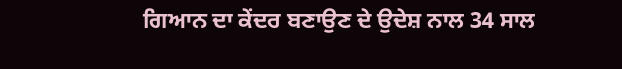ਗਿਆਨ ਦਾ ਕੇਂਦਰ ਬਣਾਉਣ ਦੇ ਉਦੇਸ਼ ਨਾਲ 34 ਸਾਲ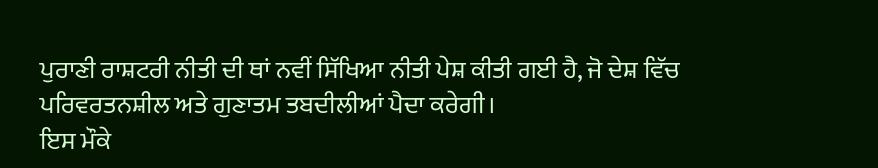ਪੁਰਾਣੀ ਰਾਸ਼ਟਰੀ ਨੀਤੀ ਦੀ ਥਾਂ ਨਵੀਂ ਸਿੱਖਿਆ ਨੀਤੀ ਪੇਸ਼ ਕੀਤੀ ਗਈ ਹੈ, ਜੋ ਦੇਸ਼ ਵਿੱਚ ਪਰਿਵਰਤਨਸ਼ੀਲ ਅਤੇ ਗੁਣਾਤਮ ਤਬਦੀਲੀਆਂ ਪੈਦਾ ਕਰੇਗੀ।
ਇਸ ਮੌਕੇ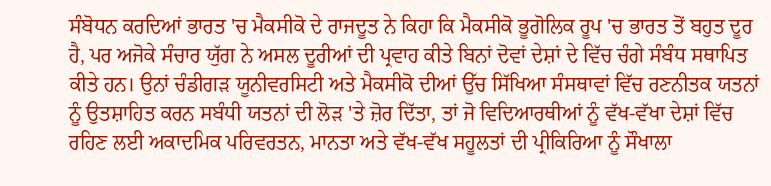ਸੰਬੋਧਨ ਕਰਦਿਆਂ ਭਾਰਤ 'ਚ ਮੈਕਸੀਕੋ ਦੇ ਰਾਜਦੂਤ ਨੇ ਕਿਹਾ ਕਿ ਮੈਕਸੀਕੋ ਭੂਗੋਲਿਕ ਰੂਪ 'ਚ ਭਾਰਤ ਤੋਂ ਬਹੁਤ ਦੂਰ ਹੈ, ਪਰ ਅਜੋਕੇ ਸੰਚਾਰ ਯੁੱਗ ਨੇ ਅਸਲ ਦੂਰੀਆਂ ਦੀ ਪ੍ਰਵਾਹ ਕੀਤੇ ਬਿਨਾਂ ਦੋਵਾਂ ਦੇਸ਼ਾਂ ਦੇ ਵਿੱਚ ਚੰਗੇ ਸੰਬੰਧ ਸਥਾਪਿਤ ਕੀਤੇ ਹਨ। ਉਨਾਂ ਚੰਡੀਗੜ ਯੂਨੀਵਰਸਿਟੀ ਅਤੇ ਮੈਕਸੀਕੋ ਦੀਆਂ ਉੱਚ ਸਿੱਖਿਆ ਸੰਸਥਾਵਾਂ ਵਿੱਚ ਰਣਨੀਤਕ ਯਤਨਾਂ ਨੂੰ ਉਤਸ਼ਾਹਿਤ ਕਰਨ ਸਬੰਧੀ ਯਤਨਾਂ ਦੀ ਲੋੜ 'ਤੇ ਜ਼ੋਰ ਦਿੱਤਾ, ਤਾਂ ਜੋ ਵਿਦਿਆਰਥੀਆਂ ਨੂੰ ਵੱਖ-ਵੱਖਾ ਦੇਸ਼ਾਂ ਵਿੱਚ ਰਹਿਣ ਲਈ ਅਕਾਦਮਿਕ ਪਰਿਵਰਤਨ, ਮਾਨਤਾ ਅਤੇ ਵੱਖ-ਵੱਖ ਸਹੂਲਤਾਂ ਦੀ ਪ੍ਰੀਕਿਰਿਆ ਨੂੰ ਸੌਖਾਲਾ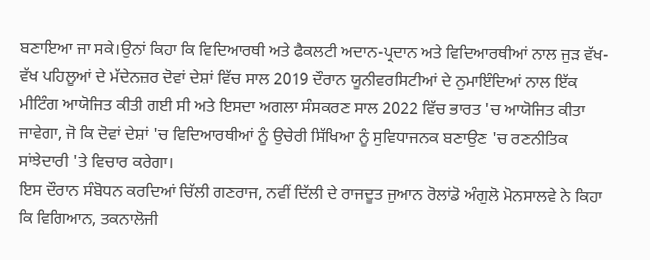ਬਣਾਇਆ ਜਾ ਸਕੇ।ਉਨਾਂ ਕਿਹਾ ਕਿ ਵਿਦਿਆਰਥੀ ਅਤੇ ਫੈਕਲਟੀ ਅਦਾਨ-ਪ੍ਰਦਾਨ ਅਤੇ ਵਿਦਿਆਰਥੀਆਂ ਨਾਲ ਜੁੜ ਵੱਖ-ਵੱਖ ਪਹਿਲੂਆਂ ਦੇ ਮੱਦੇਨਜ਼ਰ ਦੋਵਾਂ ਦੇਸ਼ਾਂ ਵਿੱਚ ਸਾਲ 2019 ਦੌਰਾਨ ਯੂਨੀਵਰਸਿਟੀਆਂ ਦੇ ਨੁਮਾਇੰਦਿਆਂ ਨਾਲ ਇੱਕ ਮੀਟਿੰਗ ਆਯੋਜਿਤ ਕੀਤੀ ਗਈ ਸੀ ਅਤੇ ਇਸਦਾ ਅਗਲਾ ਸੰਸਕਰਣ ਸਾਲ 2022 ਵਿੱਚ ਭਾਰਤ 'ਚ ਆਯੋਜਿਤ ਕੀਤਾ ਜਾਵੇਗਾ, ਜੋ ਕਿ ਦੋਵਾਂ ਦੇਸ਼ਾਂ 'ਚ ਵਿਦਿਆਰਥੀਆਂ ਨੂੰ ਉਚੇਰੀ ਸਿੱਖਿਆ ਨੂੰ ਸੁਵਿਧਾਜਨਕ ਬਣਾਉਣ 'ਚ ਰਣਨੀਤਿਕ ਸਾਂਝੇਦਾਰੀ 'ਤੇ ਵਿਚਾਰ ਕਰੇਗਾ।
ਇਸ ਦੌਰਾਨ ਸੰਬੋਧਨ ਕਰਦਿਆਂ ਚਿੱਲੀ ਗਣਰਾਜ, ਨਵੀਂ ਦਿੱਲੀ ਦੇ ਰਾਜਦੂਤ ਜੁਆਨ ਰੋਲਾਂਡੋ ਅੰਗੁਲੋ ਮੋਨਸਾਲਵੇ ਨੇ ਕਿਹਾ ਕਿ ਵਿਗਿਆਨ, ਤਕਨਾਲੋਜੀ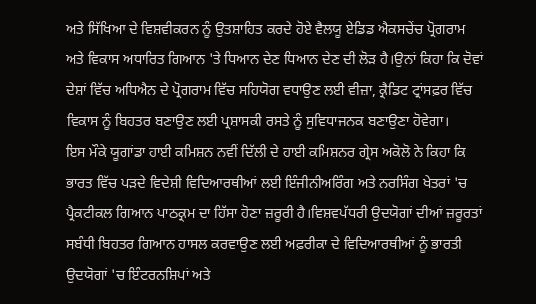ਅਤੇ ਸਿੱਖਿਆ ਦੇ ਵਿਸ਼ਵੀਕਰਨ ਨੂੰ ਉਤਸ਼ਾਹਿਤ ਕਰਦੇ ਹੋਏ ਵੈਲਯੂ ਏਡਿਡ ਐਕਸਚੇਂਚ ਪ੍ਰੋਗਰਾਮ ਅਤੇ ਵਿਕਾਸ ਅਧਾਰਿਤ ਗਿਆਨ 'ਤੇ ਧਿਆਨ ਦੇਣ ਧਿਆਨ ਦੇਣ ਦੀ ਲੋੜ ਹੈ।ਉਨਾਂ ਕਿਹਾ ਕਿ ਦੋਵਾਂ ਦੇਸ਼ਾਂ ਵਿੱਚ ਅਧਿਐਨ ਦੇ ਪ੍ਰੋਗਰਾਮ ਵਿੱਚ ਸਹਿਯੋਗ ਵਧਾਉਣ ਲਈ ਵੀਜ਼ਾ, ਕ੍ਰੈਡਿਟ ਟ੍ਰਾਂਸਫ਼ਰ ਵਿੱਚ ਵਿਕਾਸ ਨੂੰ ਬਿਹਤਰ ਬਣਾਉਣ ਲਈ ਪ੍ਰਸ਼ਾਸਕੀ ਰਸਤੇ ਨੂੰ ਸੁਵਿਧਾਜਨਕ ਬਣਾਉਣਾ ਹੋਵੇਗਾ।
ਇਸ ਮੌਕੇ ਯੂਗਾਂਡਾ ਹਾਈ ਕਮਿਸ਼ਨ ਨਵੀਂ ਦਿੱਲੀ ਦੇ ਹਾਈ ਕਮਿਸ਼ਨਰ ਗ੍ਰੇਸ ਅਕੋਲੋ ਨੇ ਕਿਹਾ ਕਿ ਭਾਰਤ ਵਿੱਚ ਪੜਦੇ ਵਿਦੇਸ਼ੀ ਵਿਦਿਆਰਥੀਆਂ ਲਈ ਇੰਜੀਨੀਅਰਿੰਗ ਅਤੇ ਨਰਸਿੰਗ ਖੇਤਰਾਂ 'ਚ ਪ੍ਰੈਕਟੀਕਲ ਗਿਆਨ ਪਾਠਕ੍ਰਮ ਦਾ ਹਿੱਸਾ ਹੋਣਾ ਜ਼ਰੂਰੀ ਹੈ।ਵਿਸ਼ਵਪੱਧਰੀ ਉਦਯੋਗਾਂ ਦੀਆਂ ਜ਼ਰੂਰਤਾਂ ਸਬੰਧੀ ਬਿਹਤਰ ਗਿਆਨ ਹਾਸਲ ਕਰਵਾਉਣ ਲਈ ਅਫ਼ਰੀਕਾ ਦੇ ਵਿਦਿਆਰਥੀਆਂ ਨੂੰ ਭਾਰਤੀ ਉਦਯੋਗਾਂ 'ਚ ਇੰਟਰਨਸ਼ਿਪਾਂ ਅਤੇ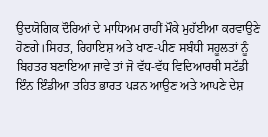ਉਦਯੋਗਿਕ ਦੌਰਿਆਂ ਦੇ ਮਾਧਿਅਮ ਰਾਹੀਂ ਮੌਕੇ ਮੁਹੱਈਆ ਕਰਵਾਉਣੇ ਹੋਣਗੇ।ਸਿਹਤ, ਰਿਹਾਇਸ਼ ਅਤੇ ਖਾਣ-ਪੀਣ ਸਬੰਧੀ ਸਹੂਲਤਾਂ ਨੂੰ ਬਿਹਤਰ ਬਣਾਇਆ ਜਾਵੇ ਤਾਂ ਜੋ ਵੱਧ-ਵੱਧ ਵਿਦਿਆਰਥੀ ਸਟੱਡੀ ਇੰਨ ਇੰਡੀਆ ਤਹਿਤ ਭਾਰਤ ਪੜਨ ਆਉਣ ਅਤੇ ਆਪਣੇ ਦੇਸ਼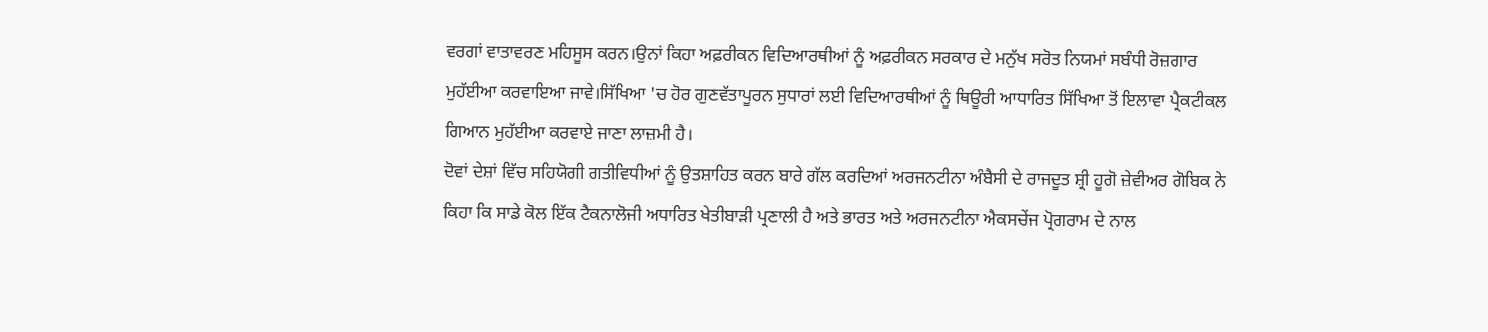ਵਰਗਾਂ ਵਾਤਾਵਰਣ ਮਹਿਸੂਸ ਕਰਨ।ਉਨਾਂ ਕਿਹਾ ਅਫ਼ਰੀਕਨ ਵਿਦਿਆਰਥੀਆਂ ਨੂੰ ਅਫ਼ਰੀਕਨ ਸਰਕਾਰ ਦੇ ਮਨੁੱਖ ਸਰੋਤ ਨਿਯਮਾਂ ਸਬੰਧੀ ਰੋਜ਼ਗਾਰ ਮੁਹੱਈਆ ਕਰਵਾਇਆ ਜਾਵੇ।ਸਿੱਖਿਆ 'ਚ ਹੋਰ ਗੁਣਵੱਤਾਪੂਰਨ ਸੁਧਾਰਾਂ ਲਈ ਵਿਦਿਆਰਥੀਆਂ ਨੂੰ ਥਿਊਰੀ ਆਧਾਰਿਤ ਸਿੱਖਿਆ ਤੋਂ ਇਲਾਵਾ ਪ੍ਰੈਕਟੀਕਲ ਗਿਆਨ ਮੁਹੱਈਆ ਕਰਵਾਏ ਜਾਣਾ ਲਾਜ਼ਮੀ ਹੈ।
ਦੋਵਾਂ ਦੇਸ਼ਾਂ ਵਿੱਚ ਸਹਿਯੋਗੀ ਗਤੀਵਿਧੀਆਂ ਨੂੰ ਉਤਸ਼ਾਹਿਤ ਕਰਨ ਬਾਰੇ ਗੱਲ ਕਰਦਿਆਂ ਅਰਜਨਟੀਨਾ ਅੰਬੈਸੀ ਦੇ ਰਾਜਦੂਤ ਸ਼੍ਰੀ ਹੂਗੋ ਜ਼ੇਵੀਅਰ ਗੋਬਿਕ ਨੇ ਕਿਹਾ ਕਿ ਸਾਡੇ ਕੋਲ ਇੱਕ ਟੈਕਨਾਲੋਜੀ ਅਧਾਰਿਤ ਖੇਤੀਬਾੜੀ ਪ੍ਰਣਾਲੀ ਹੈ ਅਤੇ ਭਾਰਤ ਅਤੇ ਅਰਜਨਟੀਨਾ ਐਕਸਚੇਂਜ ਪ੍ਰੋਗਰਾਮ ਦੇ ਨਾਲ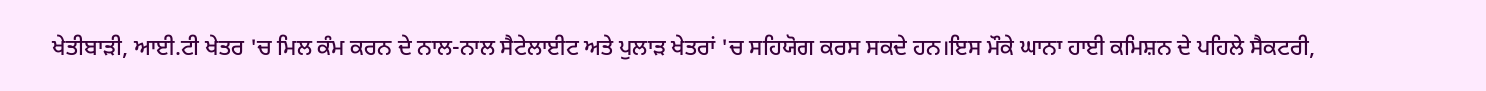ਖੇਤੀਬਾੜੀ, ਆਈ.ਟੀ ਖੇਤਰ 'ਚ ਮਿਲ ਕੰਮ ਕਰਨ ਦੇ ਨਾਲ-ਨਾਲ ਸੈਟੇਲਾਈਟ ਅਤੇ ਪੁਲਾੜ ਖੇਤਰਾਂ 'ਚ ਸਹਿਯੋਗ ਕਰਸ ਸਕਦੇ ਹਨ।ਇਸ ਮੌਕੇ ਘਾਨਾ ਹਾਈ ਕਮਿਸ਼ਨ ਦੇ ਪਹਿਲੇ ਸੈਕਟਰੀ,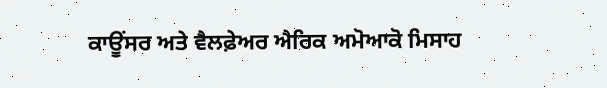ਕਾਊਂਸਰ ਅਤੇ ਵੈਲਫ਼ੇਅਰ ਐਰਿਕ ਅਮੋਆਕੋ ਮਿਸਾਹ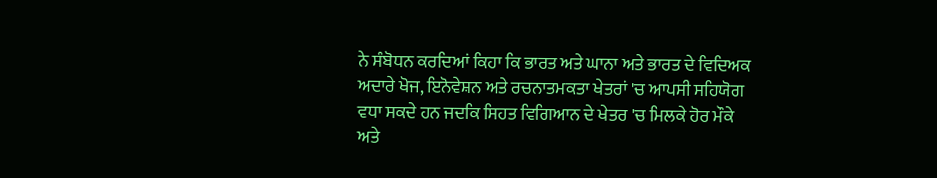ਨੇ ਸੰਬੋਧਨ ਕਰਦਿਆਂ ਕਿਹਾ ਕਿ ਭਾਰਤ ਅਤੇ ਘਾਨਾ ਅਤੇ ਭਾਰਤ ਦੇ ਵਿਦਿਅਕ ਅਦਾਰੇ ਖੋਜ, ਇਨੋਵੇਸ਼ਨ ਅਤੇ ਰਚਨਾਤਮਕਤਾ ਖੇਤਰਾਂ 'ਚ ਆਪਸੀ ਸਹਿਯੋਗ ਵਧਾ ਸਕਦੇ ਹਨ ਜਦਕਿ ਸਿਹਤ ਵਿਗਿਆਨ ਦੇ ਖੇਤਰ 'ਚ ਮਿਲਕੇ ਹੋਰ ਮੌਕੇ ਅਤੇ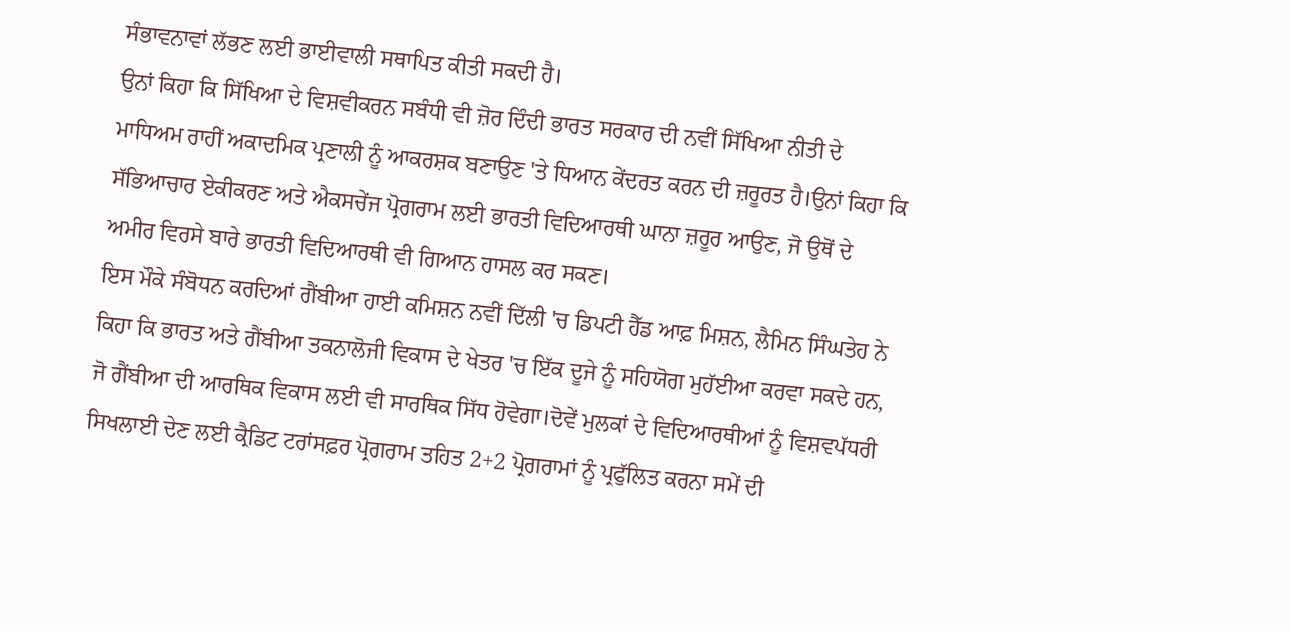ਸੰਭਾਵਨਾਵਾਂ ਲੱਭਣ ਲਈ ਭਾਈਵਾਲੀ ਸਥਾਪਿਤ ਕੀਤੀ ਸਕਦੀ ਹੈ।
ਉਨਾਂ ਕਿਹਾ ਕਿ ਸਿੱਖਿਆ ਦੇ ਵਿਸ਼ਵੀਕਰਨ ਸਬੰਧੀ ਵੀ ਜ਼ੋਰ ਦਿੰਦੀ ਭਾਰਤ ਸਰਕਾਰ ਦੀ ਨਵੀਂ ਸਿੱਖਿਆ ਨੀਤੀ ਦੇ ਮਾਧਿਅਮ ਰਾਹੀਂ ਅਕਾਦਮਿਕ ਪ੍ਰਣਾਲੀ ਨੂੰ ਆਕਰਸ਼ਕ ਬਣਾਉਣ 'ਤੇ ਧਿਆਨ ਕੇਂਦਰਤ ਕਰਨ ਦੀ ਜ਼ਰੂਰਤ ਹੈ।ਉਨਾਂ ਕਿਹਾ ਕਿ ਸੱਭਿਆਚਾਰ ਏਕੀਕਰਣ ਅਤੇ ਐਕਸਚੇਂਜ ਪ੍ਰੋਗਰਾਮ ਲਈ ਭਾਰਤੀ ਵਿਦਿਆਰਥੀ ਘਾਨਾ ਜ਼ਰੂਰ ਆਉਣ, ਜੋ ਉਥੋਂ ਦੇ ਅਮੀਰ ਵਿਰਸੇ ਬਾਰੇ ਭਾਰਤੀ ਵਿਦਿਆਰਥੀ ਵੀ ਗਿਆਨ ਹਾਸਲ ਕਰ ਸਕਣ।
ਇਸ ਮੌਕੇ ਸੰਬੋਧਨ ਕਰਦਿਆਂ ਗੈਂਬੀਆ ਹਾਈ ਕਮਿਸ਼ਨ ਨਵੀਂ ਦਿੱਲੀ 'ਚ ਡਿਪਟੀ ਹੈੱਡ ਆਫ਼ ਮਿਸ਼ਨ, ਲੈਮਿਨ ਸਿੰਘਤੇਹ ਨੇ ਕਿਹਾ ਕਿ ਭਾਰਤ ਅਤੇ ਗੈਂਬੀਆ ਤਕਨਾਲੋਜੀ ਵਿਕਾਸ ਦੇ ਖੇਤਰ 'ਚ ਇੱਕ ਦੂਜੇ ਨੂੰ ਸਹਿਯੋਗ ਮੁਹੱਈਆ ਕਰਵਾ ਸਕਦੇ ਹਨ, ਜੋ ਗੈਂਬੀਆ ਦੀ ਆਰਥਿਕ ਵਿਕਾਸ ਲਈ ਵੀ ਸਾਰਥਿਕ ਸਿੱਧ ਹੋਵੇਗਾ।ਦੋਵੇਂ ਮੁਲਕਾਂ ਦੇ ਵਿਦਿਆਰਥੀਆਂ ਨੂੰ ਵਿਸ਼ਵਪੱਧਰੀ ਸਿਖਲਾਈ ਦੇਣ ਲਈ ਕ੍ਰੈਡਿਟ ਟਰਾਂਸਫ਼ਰ ਪ੍ਰੋਗਰਾਮ ਤਹਿਤ 2+2 ਪ੍ਰੋਗਰਾਮਾਂ ਨੂੰ ਪ੍ਰਫੁੱਲਿਤ ਕਰਨਾ ਸਮੇਂ ਦੀ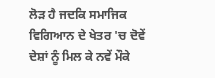ਲੋੜ ਹੈ ਜਦਕਿ ਸਮਾਜਿਕ ਵਿਗਿਆਨ ਦੇ ਖੇਤਰ 'ਚ ਦੋਵੇਂ ਦੇਸ਼ਾਂ ਨੂੰ ਮਿਲ ਕੇ ਨਵੇਂ ਮੌਕੇ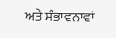ਅਤੇ ਸੰਭਾਵਨਾਵਾਂ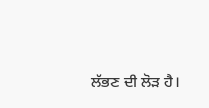ਲੱਭਣ ਦੀ ਲੋੜ ਹੈ।